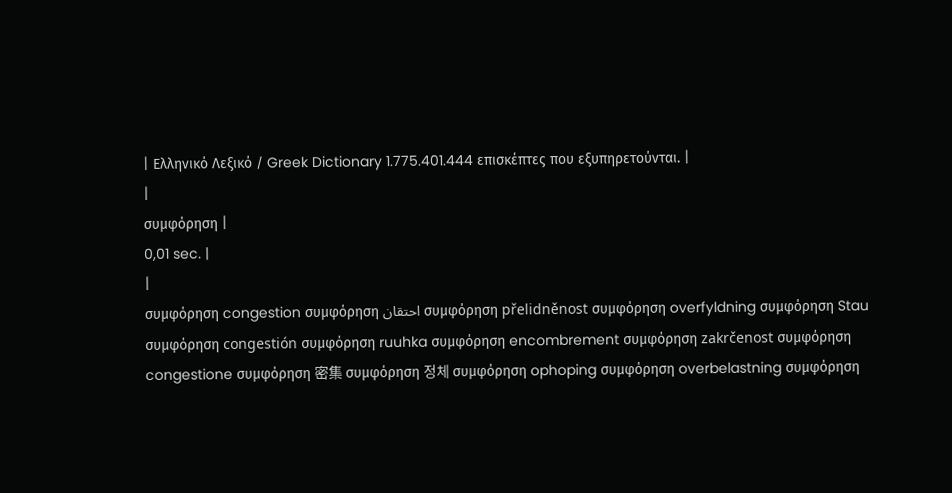| Ελληνικό Λεξικό / Greek Dictionary 1.775.401.444 επισκέπτες που εξυπηρετούνται. |
|
συμφόρηση |
0,01 sec. |
|
συμφόρηση congestion συμφόρηση احتقان συμφόρηση přelidněnost συμφόρηση overfyldning συμφόρηση Stau συμφόρηση congestión συμφόρηση ruuhka συμφόρηση encombrement συμφόρηση zakrčenost συμφόρηση congestione συμφόρηση 密集 συμφόρηση 정체 συμφόρηση ophoping συμφόρηση overbelastning συμφόρηση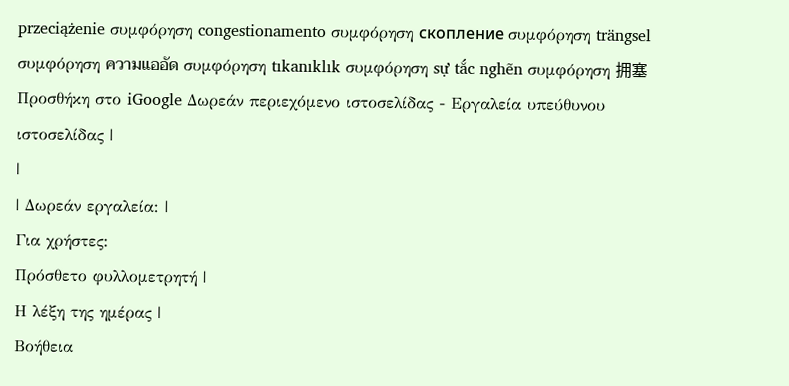przeciążenie συμφόρηση congestionamento συμφόρηση скопление συμφόρηση trängsel συμφόρηση ความแออัด συμφόρηση tıkanıklık συμφόρηση sự tắc nghẽn συμφόρηση 拥塞 Προσθήκη στο iGoogle Δωρεάν περιεχόμενο ιστοσελίδας - Εργαλεία υπεύθυνου ιστοσελίδας |
|
| Δωρεάν εργαλεία: |
Για χρήστες:
Πρόσθετο φυλλομετρητή |
Η λέξη της ημέρας |
Βοήθεια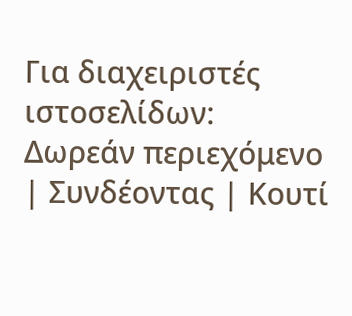Για διαχειριστές ιστοσελίδων: Δωρεάν περιεχόμενο | Συνδέοντας | Κουτί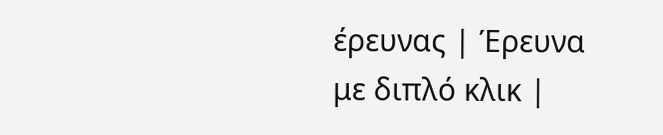έρευνας | Έρευνα με διπλό κλικ |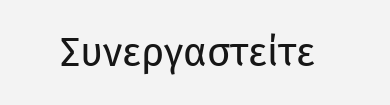Συνεργαστείτε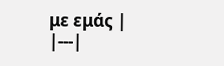με εμάς |
|---|